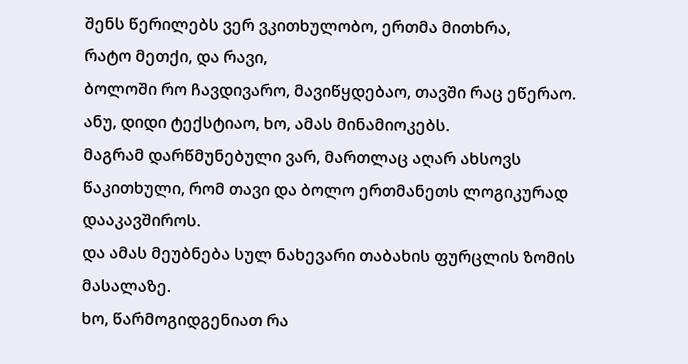შენს წერილებს ვერ ვკითხულობო, ერთმა მითხრა,
რატო მეთქი, და რავი,
ბოლოში რო ჩავდივარო, მავიწყდებაო, თავში რაც ეწერაო.
ანუ, დიდი ტექსტიაო, ხო, ამას მინამიოკებს.
მაგრამ დარწმუნებული ვარ, მართლაც აღარ ახსოვს წაკითხული, რომ თავი და ბოლო ერთმანეთს ლოგიკურად დააკავშიროს.
და ამას მეუბნება სულ ნახევარი თაბახის ფურცლის ზომის მასალაზე.
ხო, წარმოგიდგენიათ რა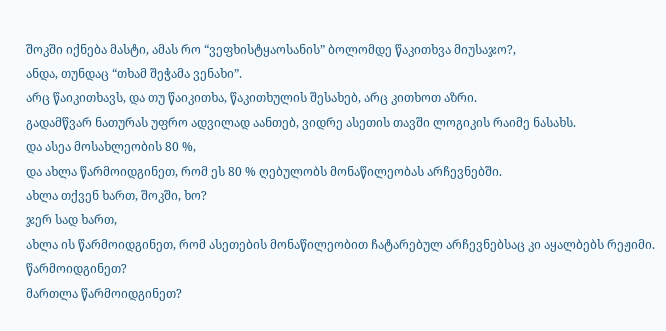შოკში იქნება მასტი, ამას რო “ვეფხისტყაოსანის” ბოლომდე წაკითხვა მიუსაჯო?,
ანდა, თუნდაც “თხამ შეჭამა ვენახი”.
არც წაიკითხავს, და თუ წაიკითხა, წაკითხულის შესახებ, არც კითხოთ აზრი.
გადამწვარ ნათურას უფრო ადვილად აანთებ, ვიდრე ასეთის თავში ლოგიკის რაიმე ნასახს.
და ასეა მოსახლეობის 80 %,
და ახლა წარმოიდგინეთ, რომ ეს 80 % ღებულობს მონაწილეობას არჩევნებში.
ახლა თქვენ ხართ, შოკში, ხო?
ჯერ სად ხართ,
ახლა ის წარმოიდგინეთ, რომ ასეთების მონაწილეობით ჩატარებულ არჩევნებსაც კი აყალბებს რეჟიმი.
წარმოიდგინეთ?
მართლა წარმოიდგინეთ?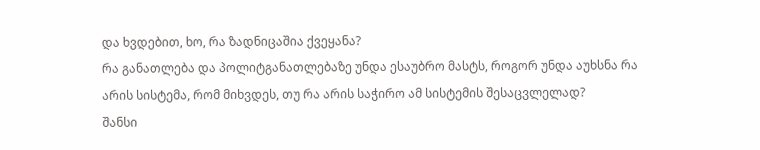და ხვდებით, ხო, რა ზადნიცაშია ქვეყანა?
რა განათლება და პოლიტგანათლებაზე უნდა ესაუბრო მასტს, როგორ უნდა აუხსნა რა არის სისტემა, რომ მიხვდეს, თუ რა არის საჭირო ამ სისტემის შესაცვლელად?
შანსი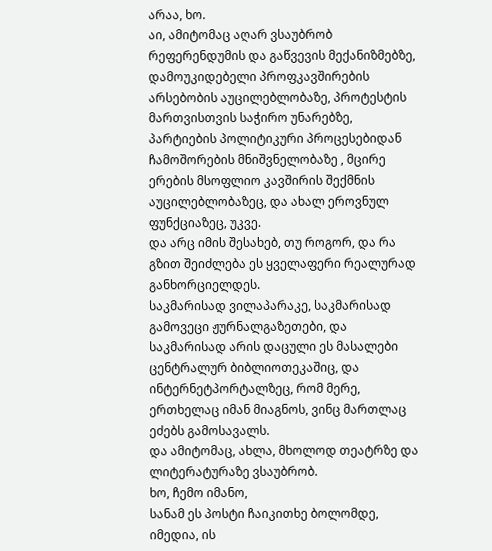არაა, ხო.
აი, ამიტომაც აღარ ვსაუბრობ რეფერენდუმის და გაწვევის მექანიზმებზე, დამოუკიდებელი პროფკავშირების არსებობის აუცილებლობაზე, პროტესტის მართვისთვის საჭირო უნარებზე, პარტიების პოლიტიკური პროცესებიდან ჩამოშორების მნიშვნელობაზე , მცირე ერების მსოფლიო კავშირის შექმნის აუცილებლობაზეც, და ახალ ეროვნულ ფუნქციაზეც, უკვე.
და არც იმის შესახებ, თუ როგორ, და რა გზით შეიძლება ეს ყველაფერი რეალურად განხორციელდეს.
საკმარისად ვილაპარაკე, საკმარისად გამოვეცი ჟურნალგაზეთები, და საკმარისად არის დაცული ეს მასალები ცენტრალურ ბიბლიოთეკაშიც, და ინტერნეტპორტალზეც, რომ მერე, ერთხელაც იმან მიაგნოს, ვინც მართლაც ეძებს გამოსავალს.
და ამიტომაც, ახლა, მხოლოდ თეატრზე და ლიტერატურაზე ვსაუბრობ.
ხო, ჩემო იმანო,
სანამ ეს პოსტი ჩაიკითხე ბოლომდე, იმედია, ის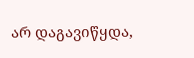არ დაგავიწყდა,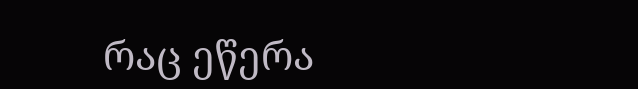რაც ეწერა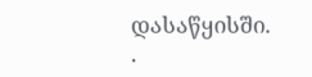დასაწყისში.
.